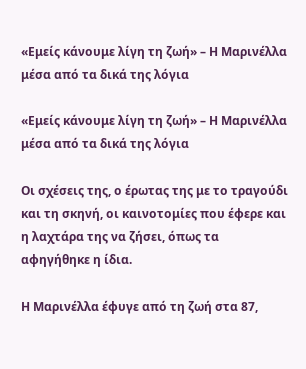«Εμείς κάνουμε λίγη τη ζωή» – Η Μαρινέλλα μέσα από τα δικά της λόγια

«Εμείς κάνουμε λίγη τη ζωή» – Η Μαρινέλλα μέσα από τα δικά της λόγια

Οι σχέσεις της, ο έρωτας της με το τραγούδι και τη σκηνή, οι καινοτομίες που έφερε και η λαχτάρα της να ζήσει, όπως τα αφηγήθηκε η ίδια.

Η Μαρινέλλα έφυγε από τη ζωή στα 87,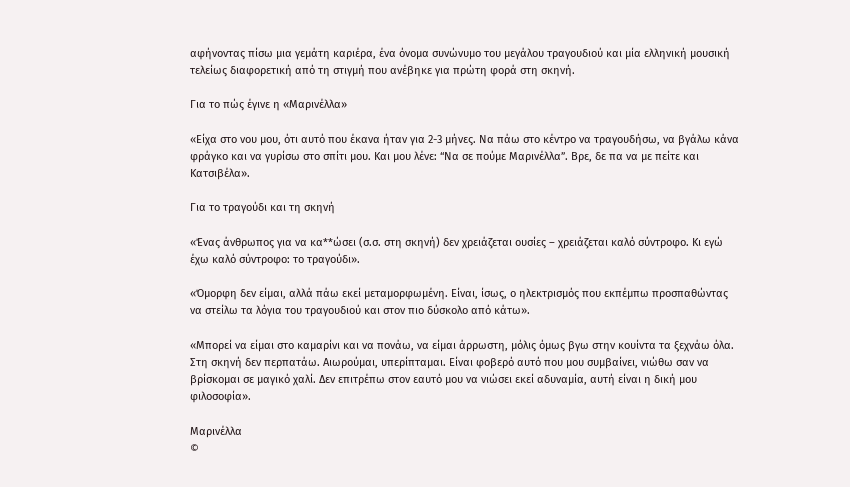αφήνοντας πίσω μια γεμάτη καριέρα, ένα όνομα συνώνυμο του μεγάλου τραγουδιού και μία ελληνική μουσική τελείως διαφορετική από τη στιγμή που ανέβηκε για πρώτη φορά στη σκηνή.

Για το πώς έγινε η «Μαρινέλλα»

«Είχα στο νου μου, ότι αυτό που έκανα ήταν για 2-3 μήνες. Να πάω στο κέντρο να τραγουδήσω, να βγάλω κάνα φράγκο και να γυρίσω στο σπίτι μου. Και μου λένε: “Να σε πούμε Μαρινέλλα”. Βρε, δε πα να με πείτε και Κατσιβέλα».

Για το τραγούδι και τη σκηνή

«Ένας άνθρωπος για να κα**ώσει (σ.σ. στη σκηνή) δεν χρειάζεται ουσίες – χρειάζεται καλό σύντροφο. Κι εγώ έχω καλό σύντροφο: το τραγούδι».

«Όμορφη δεν είμαι, αλλά πάω εκεί μεταμορφωμένη. Είναι, ίσως, ο ηλεκτρισμός που εκπέμπω προσπαθώντας να στείλω τα λόγια του τραγουδιού και στον πιο δύσκολο από κάτω».

«Μπορεί να είμαι στο καμαρίνι και να πονάω, να είμαι άρρωστη, μόλις όμως βγω στην κουίντα τα ξεχνάω όλα. Στη σκηνή δεν περπατάω. Αιωρούμαι, υπερίπταμαι. Είναι φοβερό αυτό που μου συμβαίνει, νιώθω σαν να βρίσκομαι σε μαγικό χαλί. Δεν επιτρέπω στον εαυτό μου να νιώσει εκεί αδυναμία, αυτή είναι η δική μου φιλοσοφία».

Μαρινέλλα
©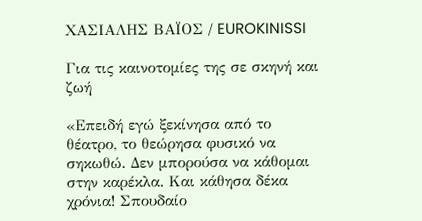ΧΑΣΙΑΛΗΣ ΒΑΪΟΣ / EUROKINISSI

Για τις καινοτομίες της σε σκηνή και ζωή

«Επειδή εγώ ξεκίνησα από το θέατρο, το θεώρησα φυσικό να σηκωθώ. Δεν μπορούσα να κάθομαι στην καρέκλα. Και κάθησα δέκα χρόνια! Σπουδαίο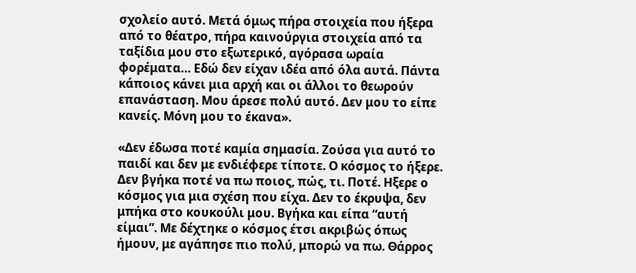σχολείο αυτό. Μετά όμως πήρα στοιχεία που ήξερα από το θέατρο, πήρα καινούργια στοιχεία από τα ταξίδια μου στο εξωτερικό, αγόρασα ωραία φορέματα… Εδώ δεν είχαν ιδέα από όλα αυτά. Πάντα κάποιος κάνει μια αρχή και οι άλλοι το θεωρούν επανάσταση. Μου άρεσε πολύ αυτό. Δεν μου το είπε κανείς. Μόνη μου το έκανα».

«Δεν έδωσα ποτέ καμία σημασία. Ζούσα για αυτό το παιδί και δεν με ενδιέφερε τίποτε. Ο κόσμος το ήξερε. Δεν βγήκα ποτέ να πω ποιος, πώς, τι. Ποτέ. Ηξερε ο κόσμος για μια σχέση που είχα. Δεν το έκρυψα, δεν μπήκα στο κουκούλι μου. Βγήκα και είπα “αυτή είμαι”. Με δέχτηκε ο κόσμος έτσι ακριβώς όπως ήμουν, με αγάπησε πιο πολύ, μπορώ να πω. Θάρρος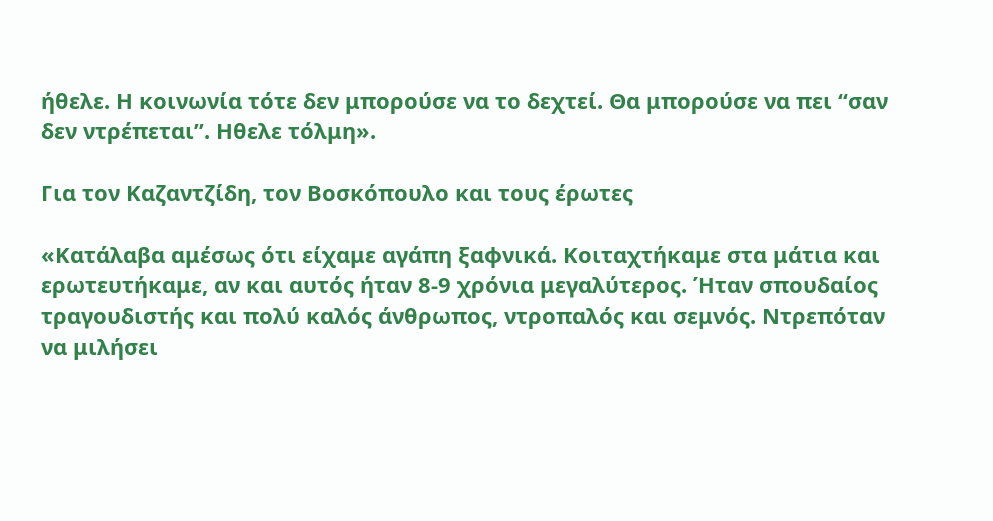ήθελε. Η κοινωνία τότε δεν μπορούσε να το δεχτεί. Θα μπορούσε να πει “σαν δεν ντρέπεται”. Ηθελε τόλμη».

Για τον Καζαντζίδη, τον Βοσκόπουλο και τους έρωτες

«Κατάλαβα αμέσως ότι είχαμε αγάπη ξαφνικά. Κοιταχτήκαμε στα μάτια και ερωτευτήκαμε, αν και αυτός ήταν 8-9 χρόνια μεγαλύτερος. Ήταν σπουδαίος τραγουδιστής και πολύ καλός άνθρωπος, ντροπαλός και σεμνός. Ντρεπόταν να μιλήσει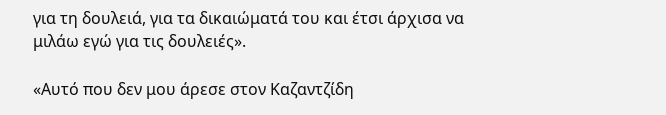για τη δουλειά, για τα δικαιώματά του και έτσι άρχισα να μιλάω εγώ για τις δουλειές».

«Αυτό που δεν μου άρεσε στον Καζαντζίδη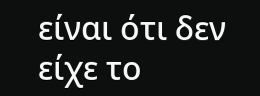είναι ότι δεν είχε το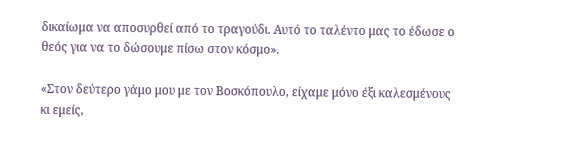δικαίωμα να αποσυρθεί από το τραγούδι. Αυτό το ταλέντο μας το έδωσε ο θεός για να το δώσουμε πίσω στον κόσμο».

«Στον δεύτερο γάμο μου με τον Βοσκόπουλο, είχαμε μόνο έξι καλεσμένους κι εμείς,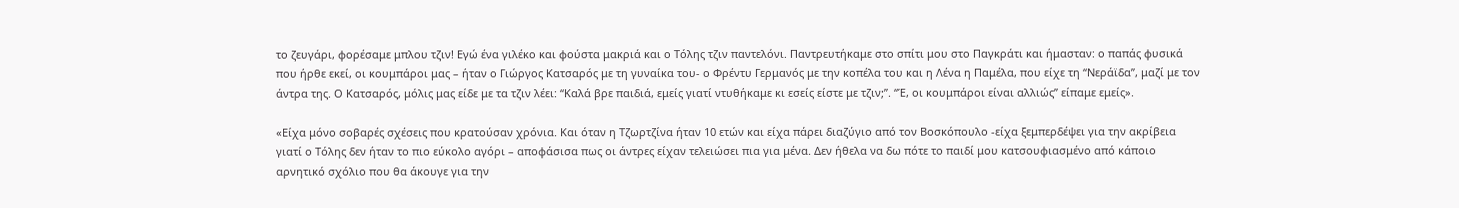το ζευγάρι, φορέσαμε μπλου τζιν! Εγώ ένα γιλέκο και φούστα μακριά και ο Τόλης τζιν παντελόνι. Παντρευτήκαμε στο σπίτι μου στο Παγκράτι και ήμασταν: ο παπάς φυσικά που ήρθε εκεί, οι κουμπάροι μας – ήταν ο Γιώργος Κατσαρός με τη γυναίκα του- ο Φρέντυ Γερμανός με την κοπέλα του και η Λένα η Παμέλα, που είχε τη “Νεράϊδα”, μαζί με τον άντρα της. Ο Κατσαρός, μόλις μας είδε με τα τζιν λέει: “Καλά βρε παιδιά, εμείς γιατί ντυθήκαμε κι εσείς είστε με τζιν;”. “Έ, οι κουμπάροι είναι αλλιώς” είπαμε εμείς».

«Είχα μόνο σοβαρές σχέσεις που κρατούσαν χρόνια. Και όταν η Τζωρτζίνα ήταν 10 ετών και είχα πάρει διαζύγιο από τον Βοσκόπουλο -είχα ξεμπερδέψει για την ακρίβεια γιατί ο Τόλης δεν ήταν το πιο εύκολο αγόρι – αποφάσισα πως οι άντρες είχαν τελειώσει πια για μένα. Δεν ήθελα να δω πότε το παιδί μου κατσουφιασμένο από κάποιο αρνητικό σχόλιο που θα άκουγε για την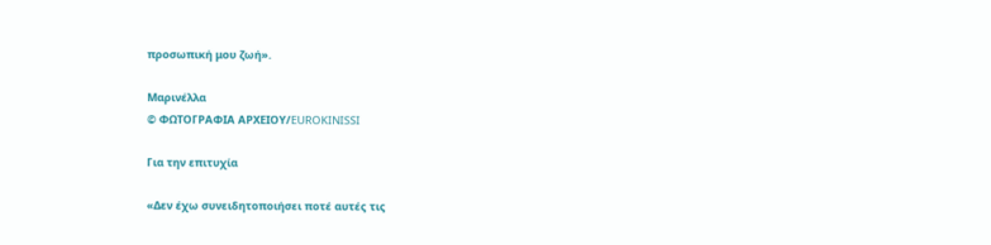προσωπική μου ζωή».

Μαρινέλλα
© ΦΩΤΟΓΡΑΦΙΑ ΑΡΧΕΙΟΥ/EUROKINISSI

Για την επιτυχία

«Δεν έχω συνειδητοποιήσει ποτέ αυτές τις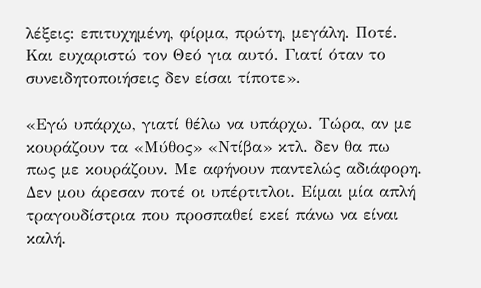λέξεις: επιτυχημένη, φίρμα, πρώτη, μεγάλη. Ποτέ. Και ευχαριστώ τον Θεό για αυτό. Γιατί όταν το συνειδητοποιήσεις δεν είσαι τίποτε».

«Εγώ υπάρχω, γιατί θέλω να υπάρχω. Τώρα, αν με κουράζουν τα «Μύθος» «Ντίβα» κτλ. δεν θα πω πως με κουράζουν. Με αφήνουν παντελώς αδιάφορη. Δεν μου άρεσαν ποτέ οι υπέρτιτλοι. Είμαι μία απλή τραγουδίστρια που προσπαθεί εκεί πάνω να είναι καλή.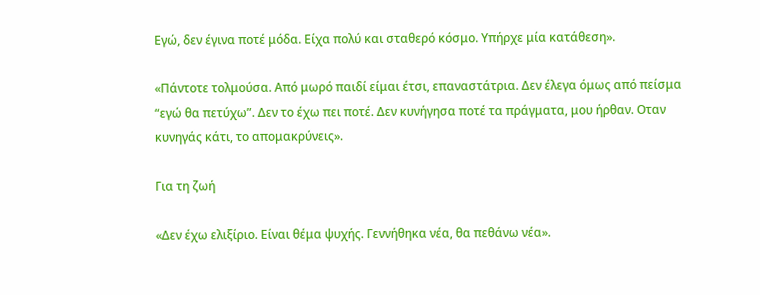Εγώ, δεν έγινα ποτέ μόδα. Είχα πολύ και σταθερό κόσμο. Υπήρχε μία κατάθεση».

«Πάντοτε τολμούσα. Από μωρό παιδί είμαι έτσι, επαναστάτρια. Δεν έλεγα όμως από πείσμα “εγώ θα πετύχω”. Δεν το έχω πει ποτέ. Δεν κυνήγησα ποτέ τα πράγματα, μου ήρθαν. Οταν κυνηγάς κάτι, το απομακρύνεις».

Για τη ζωή

«Δεν έχω ελιξίριο. Είναι θέμα ψυχής. Γεννήθηκα νέα, θα πεθάνω νέα».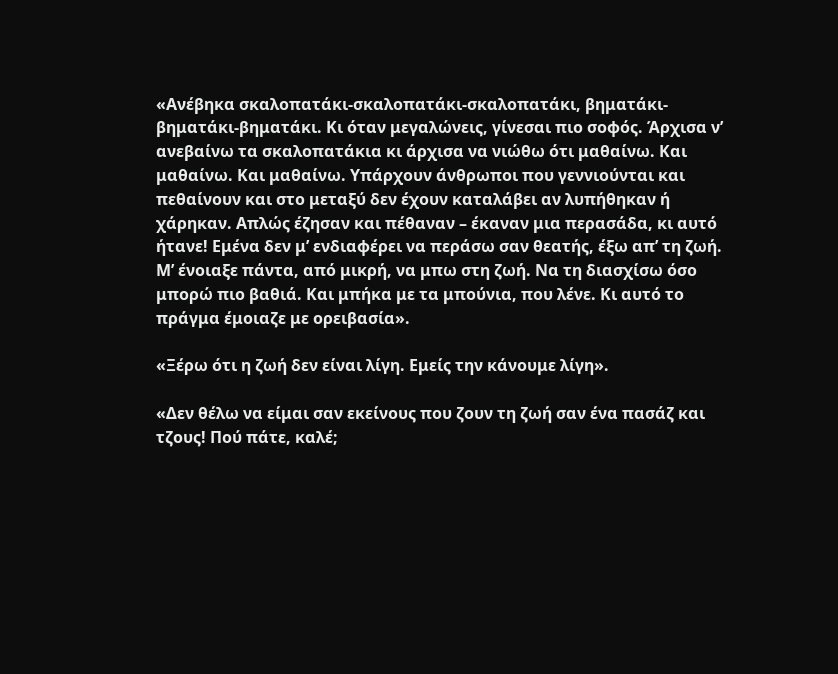«Ανέβηκα σκαλοπατάκι-σκαλοπατάκι-σκαλοπατάκι, βηματάκι-βηματάκι-βηματάκι. Κι όταν μεγαλώνεις, γίνεσαι πιο σοφός. Άρχισα ν’ ανεβαίνω τα σκαλοπατάκια κι άρχισα να νιώθω ότι μαθαίνω. Και μαθαίνω. Και μαθαίνω. Υπάρχουν άνθρωποι που γεννιούνται και πεθαίνουν και στο μεταξύ δεν έχουν καταλάβει αν λυπήθηκαν ή χάρηκαν. Απλώς έζησαν και πέθαναν – έκαναν μια περασάδα, κι αυτό ήτανε! Εμένα δεν μ’ ενδιαφέρει να περάσω σαν θεατής, έξω απ’ τη ζωή. Μ’ ένοιαξε πάντα, από μικρή, να μπω στη ζωή. Να τη διασχίσω όσο μπορώ πιο βαθιά. Και μπήκα με τα μπούνια, που λένε. Κι αυτό το πράγμα έμοιαζε με ορειβασία».

«Ξέρω ότι η ζωή δεν είναι λίγη. Εμείς την κάνουμε λίγη».

«Δεν θέλω να είμαι σαν εκείνους που ζουν τη ζωή σαν ένα πασάζ και τζους! Πού πάτε, καλέ;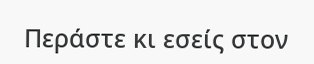Περάστε κι εσείς στον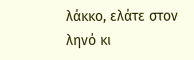λάκκο, ελάτε στον ληνό κι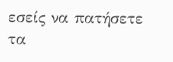εσείς να πατήσετε τα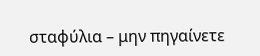σταφύλια – μην πηγαίνετε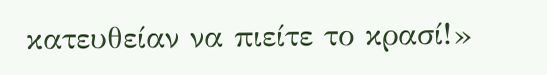κατευθείαν να πιείτε το κρασί!»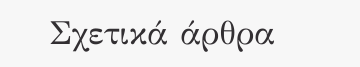Σχετικά άρθρα